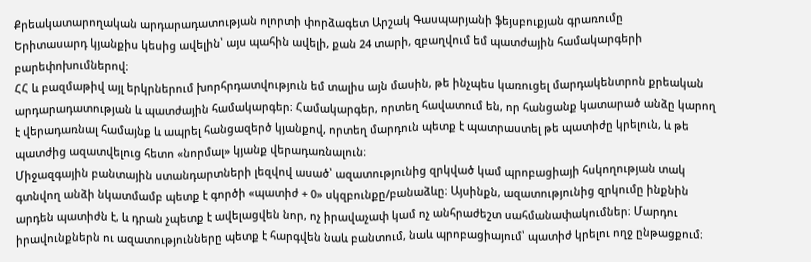Քրեակատարողական արդարադատության ոլորտի փորձագետ Արշակ Գասպարյանի ֆեյսբուքյան գրառումը
Երիտասարդ կյանքիս կեսից ավելին՝ այս պահին ավելի, քան 24 տարի, զբաղվում եմ պատժային համակարգերի բարեփոխումներով։
ՀՀ և բազմաթիվ այլ երկրներում խորհրդատվություն եմ տալիս այն մասին, թե ինչպես կառուցել մարդակենտրոն քրեական արդարադատության և պատժային համակարգեր։ Համակարգեր, որտեղ հավատում են, որ հանցանք կատարած անձը կարող է վերադառնալ համայնք և ապրել հանցազերծ կյանքով, որտեղ մարդուն պետք է պատրաստել թե պատիժը կրելուն, և թե պատժից ազատվելուց հետո «նորմալ» կյանք վերադառնալուն։
Միջազգային բանտային ստանդարտների լեզվով ասած՝ ազատությունից զրկված կամ պրոբացիայի հսկողության տակ գտնվող անձի նկատմամբ պետք է գործի «պատիժ + 0» սկզբունքը/բանաձևը։ Այսինքն, ազատությունից զրկումը ինքնին արդեն պատիժն է, և դրան չպետք է ավելացվեն նոր, ոչ իրավաչափ կամ ոչ անհրաժեշտ սահմանափակումներ։ Մարդու իրավունքներն ու ազատությունները պետք է հարգվեն նաև բանտում, նաև պրոբացիայում՝ պատիժ կրելու ողջ ընթացքում։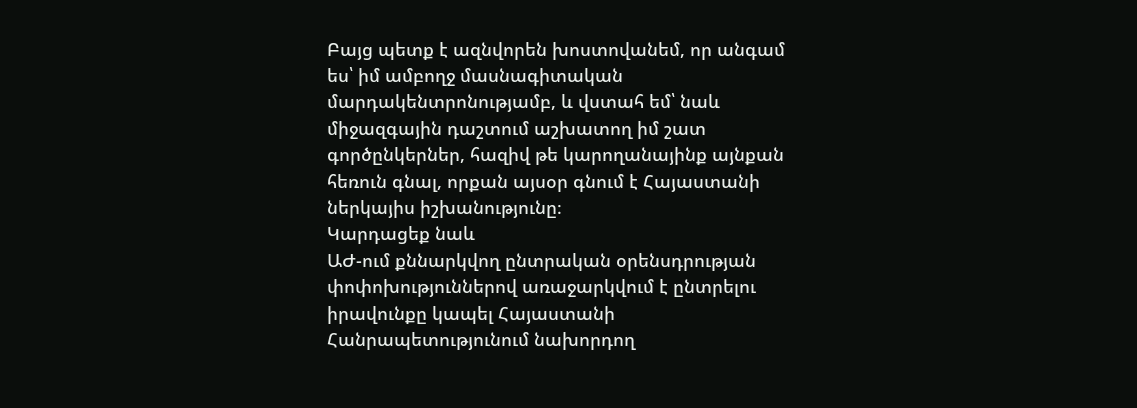Բայց պետք է ազնվորեն խոստովանեմ, որ անգամ ես՝ իմ ամբողջ մասնագիտական մարդակենտրոնությամբ, և վստահ եմ՝ նաև միջազգային դաշտում աշխատող իմ շատ գործընկերներ, հազիվ թե կարողանայինք այնքան հեռուն գնալ, որքան այսօր գնում է Հայաստանի ներկայիս իշխանությունը։
Կարդացեք նաև
ԱԺ-ում քննարկվող ընտրական օրենսդրության փոփոխություններով առաջարկվում է ընտրելու իրավունքը կապել Հայաստանի Հանրապետությունում նախորդող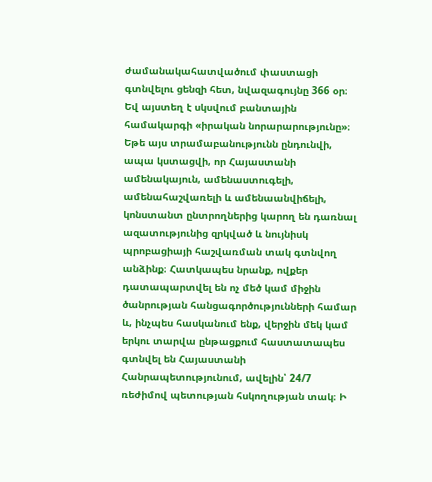ժամանակահատվածում փաստացի գտնվելու ցենզի հետ, նվազագույնը 366 օր։
Եվ այստեղ է սկսվում բանտային համակարգի «իրական նորարարությունը»։
Եթե այս տրամաբանությունն ընդունվի, ապա կստացվի, որ Հայաստանի ամենակայուն, ամենաստուգելի, ամենահաշվառելի և ամենաանվիճելի, կոնստանտ ընտրողներից կարող են դառնալ ազատությունից զրկված և նույնիսկ պրոբացիայի հաշվառման տակ գտնվող անձինք։ Հատկապես նրանք, ովքեր դատապարտվել են ոչ մեծ կամ միջին ծանրության հանցագործությունների համար և, ինչպես հասկանում ենք, վերջին մեկ կամ երկու տարվա ընթացքում հաստատապես գտնվել են Հայաստանի Հանրապետությունում, ավելին՝ 24/7 ռեժիմով պետության հսկողության տակ։ Ի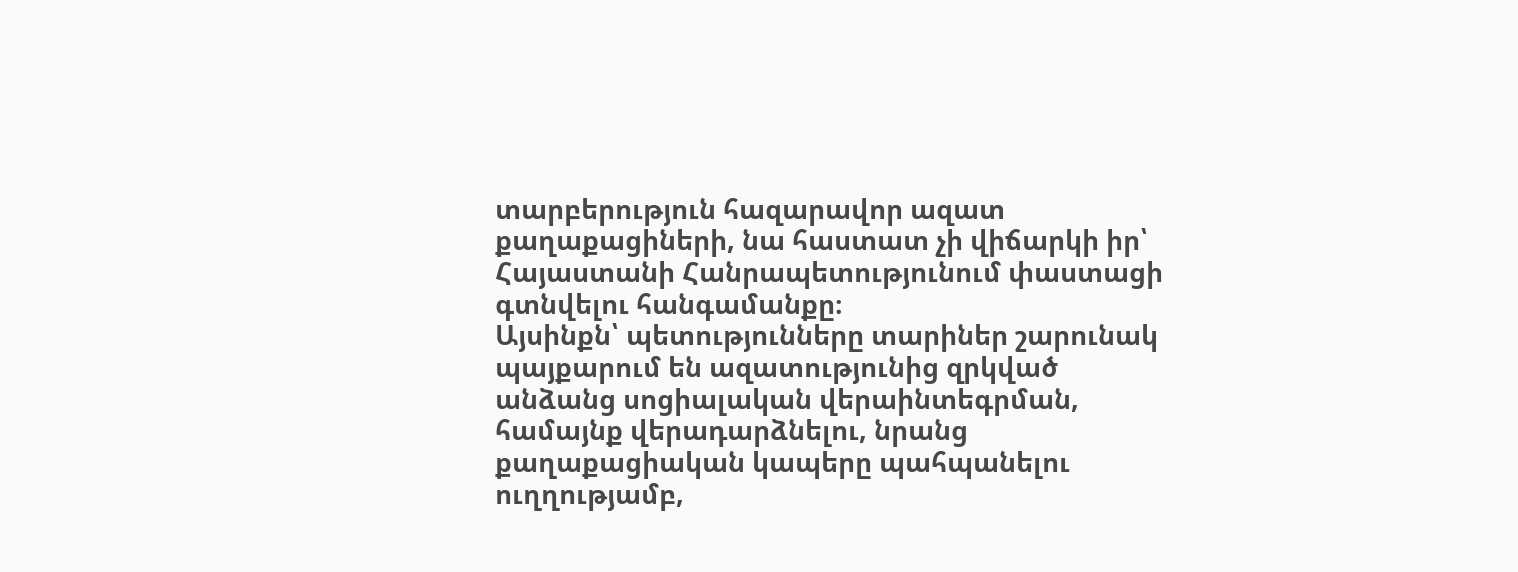տարբերություն հազարավոր ազատ քաղաքացիների, նա հաստատ չի վիճարկի իր՝ Հայաստանի Հանրապետությունում փաստացի գտնվելու հանգամանքը։
Այսինքն՝ պետությունները տարիներ շարունակ պայքարում են ազատությունից զրկված անձանց սոցիալական վերաինտեգրման, համայնք վերադարձնելու, նրանց քաղաքացիական կապերը պահպանելու ուղղությամբ,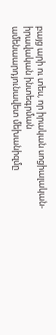բայց արի ու տես, որ իրական սոցիալական-իրավական ինտեգրման ամենաարդյունավետ մեխանիզմը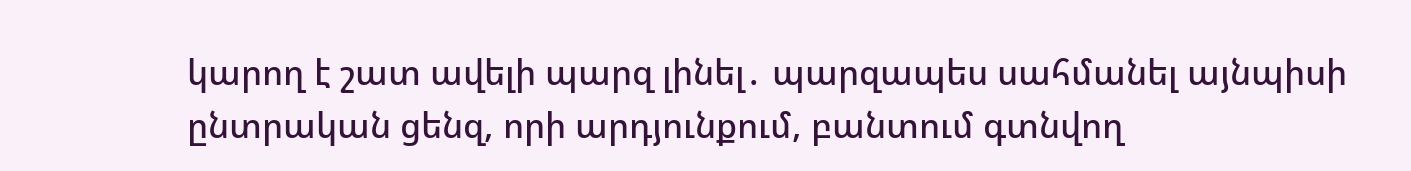կարող է շատ ավելի պարզ լինել․ պարզապես սահմանել այնպիսի ընտրական ցենզ, որի արդյունքում, բանտում գտնվող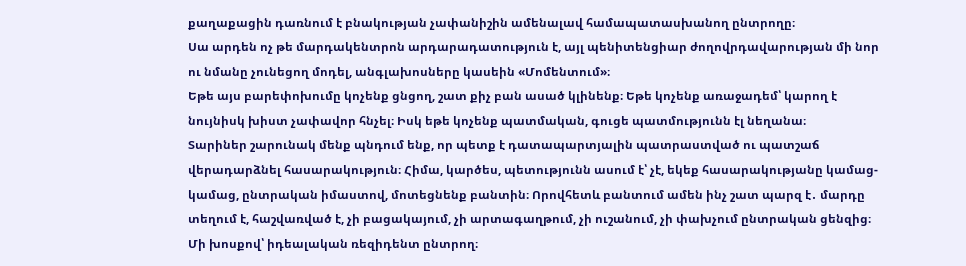քաղաքացին դառնում է բնակության չափանիշին ամենալավ համապատասխանող ընտրողը։
Սա արդեն ոչ թե մարդակենտրոն արդարադատություն է, այլ պենիտենցիար ժողովրդավարության մի նոր ու նմանը չունեցող մոդել, անգլախոսները կասեին «Մոմենտում»։
Եթե այս բարեփոխումը կոչենք ցնցող, շատ քիչ բան ասած կլինենք։ Եթե կոչենք առաջադեմ՝ կարող է նույնիսկ խիստ չափավոր հնչել։ Իսկ եթե կոչենք պատմական, գուցե պատմությունն էլ նեղանա։
Տարիներ շարունակ մենք պնդում ենք, որ պետք է դատապարտյալին պատրաստված ու պատշաճ վերադարձնել հասարակություն։ Հիմա, կարծես, պետությունն ասում է՝ չէ, եկեք հասարակությանը կամաց-կամաց, ընտրական իմաստով, մոտեցնենք բանտին։ Որովհետև բանտում ամեն ինչ շատ պարզ է․ մարդը տեղում է, հաշվառված է, չի բացակայում, չի արտագաղթում, չի ուշանում, չի փախչում ընտրական ցենզից։
Մի խոսքով՝ իդեալական ռեզիդենտ ընտրող։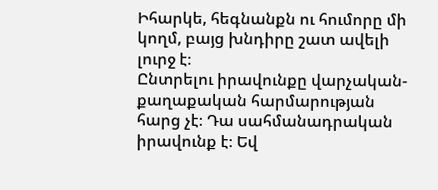Իհարկե, հեգնանքն ու հումորը մի կողմ, բայց խնդիրը շատ ավելի լուրջ է։
Ընտրելու իրավունքը վարչական-քաղաքական հարմարության հարց չէ։ Դա սահմանադրական իրավունք է։ Եվ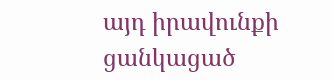այդ իրավունքի ցանկացած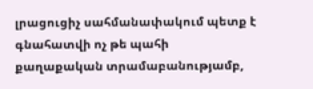լրացուցիչ սահմանափակում պետք է գնահատվի ոչ թե պահի քաղաքական տրամաբանությամբ,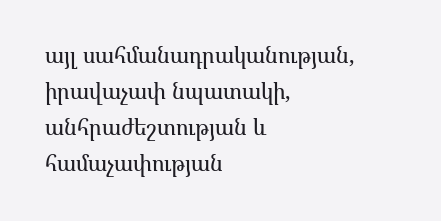այլ սահմանադրականության, իրավաչափ նպատակի, անհրաժեշտության և համաչափության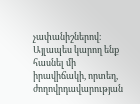չափանիշներով։
Այլապես կարող ենք հասնել մի իրավիճակի, որտեղ, ժողովրդավարության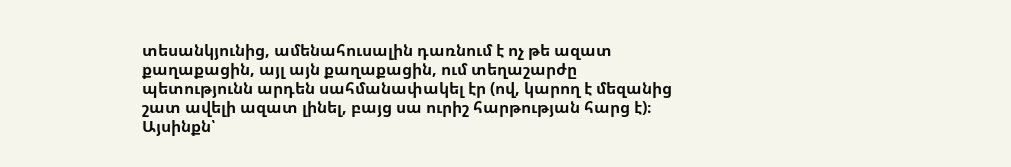տեսանկյունից, ամենահուսալին դառնում է ոչ թե ազատ քաղաքացին, այլ այն քաղաքացին, ում տեղաշարժը պետությունն արդեն սահմանափակել էր (ով, կարող է մեզանից շատ ավելի ազատ լինել, բայց սա ուրիշ հարթության հարց է)։
Այսինքն՝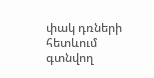փակ դռների հետևում գտնվող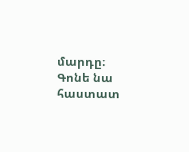մարդը։
Գոնե նա հաստատ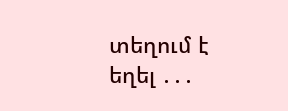տեղում է եղել ․․․